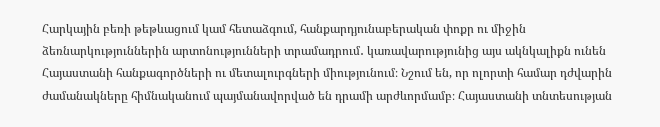Հարկային բեռի թեթևացում կամ հետաձգում, հանքարդյունաբերական փոքր ու միջին ձեռնարկություններին արտոնությունների տրամադրում․ կառավարությունից այս ակնկալիքն ունեն Հայաստանի հանքագործների ու մետալուրգների միությունում։ Նշում են, որ ոլորտի համար դժվարին ժամանակները հիմնականում պայմանավորված են դրամի արժևորմամբ։ Հայաստանի տնտեսության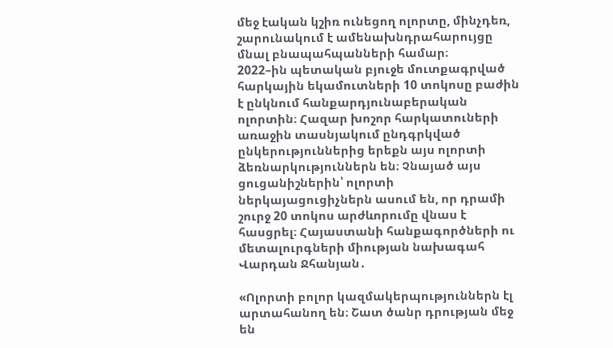մեջ էական կշիռ ունեցող ոլորտը, մինչդեռ, շարունակում է ամենախնդրահարույցը մնալ բնապահպանների համար։
2022–ին պետական բյուջե մուտքագրված հարկային եկամուտների 10 տոկոսը բաժին է ընկնում հանքարդյունաբերական ոլորտին։ Հազար խոշոր հարկատուների առաջին տասնյակում ընդգրկված ընկերություններից երեքն այս ոլորտի ձեռնարկություններն են։ Չնայած այս ցուցանիշներին՝ ոլորտի ներկայացուցիչներն ասում են, որ դրամի շուրջ 20 տոկոս արժևորումը վնաս է հասցրել։ Հայաստանի հանքագործների ու մետալուրգների միության նախագահ Վարդան Ջհանյան․

«Ոլորտի բոլոր կազմակերպություններն էլ արտահանող են։ Շատ ծանր դրության մեջ են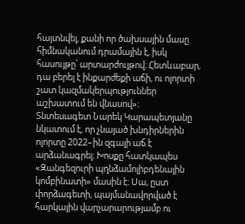հայտնվել, քանի որ ծախսային մասը հիմնականում դրամային է, իսկ հասույթը՝ արտարժույթով։ Հետևաբար, դա բերել է ինքարժեքի աճի, ու ոլորտի շատ կազմակերպություններ աշխատում են վնասով»։
Տնտեսագետ Նարեկ Կարապետյանը նկատում է, որ չնայած խնդիրներին ոլորտը 2022–ին զգալի աճ է արձանագրել։ Խոսքը հատկապես «Զանգեզուրի պղնձամոլիբդենային կոմբինատի» մասին է։ Սա, ըստ փորձագետի, պայմանավորված է հարկային վարչարարությամբ ու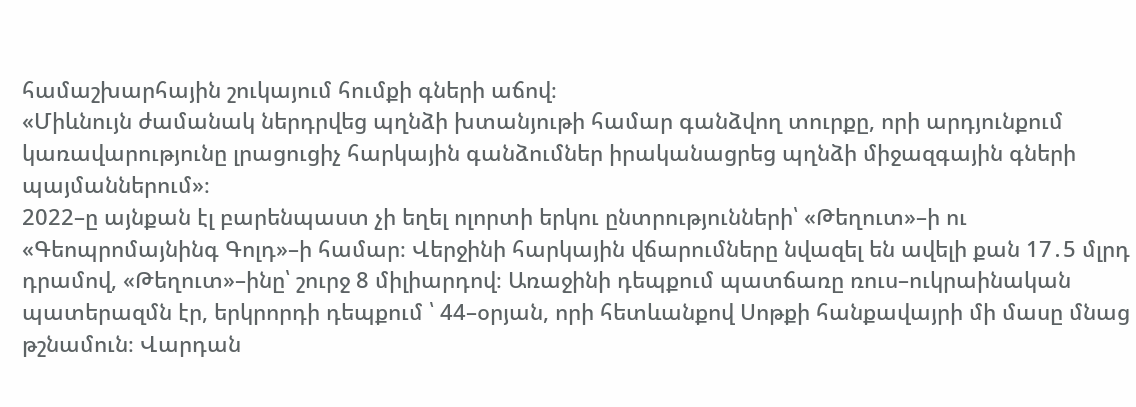համաշխարհային շուկայում հումքի գների աճով։
«Միևնույն ժամանակ ներդրվեց պղնձի խտանյութի համար գանձվող տուրքը, որի արդյունքում կառավարությունը լրացուցիչ հարկային գանձումներ իրականացրեց պղնձի միջազգային գների պայմաններում»։
2022–ը այնքան էլ բարենպաստ չի եղել ոլորտի երկու ընտրությունների՝ «Թեղուտ»–ի ու «Գեոպրոմայնինգ Գոլդ»–ի համար։ Վերջինի հարկային վճարումները նվազել են ավելի քան 17․5 մլրդ դրամով, «Թեղուտ»–ինը՝ շուրջ 8 միլիարդով։ Առաջինի դեպքում պատճառը ռուս–ուկրաինական պատերազմն էր, երկրորդի դեպքում ՝ 44–օրյան, որի հետևանքով Սոթքի հանքավայրի մի մասը մնաց թշնամուն։ Վարդան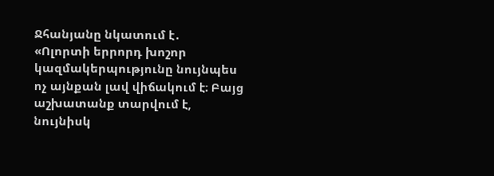Ջհանյանը նկատում է․
«Ոլորտի երրորդ խոշոր կազմակերպությունը նույնպես ոչ այնքան լավ վիճակում է։ Բայց աշխատանք տարվում է, նույնիսկ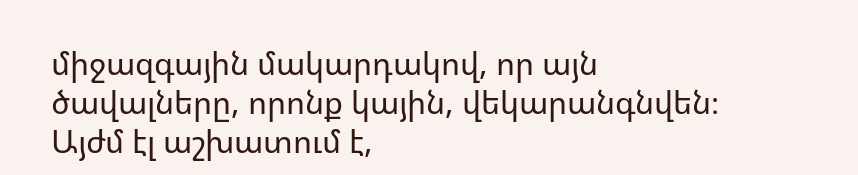միջազգային մակարդակով, որ այն ծավալները, որոնք կային, վեկարանգնվեն։ Այժմ էլ աշխատում է,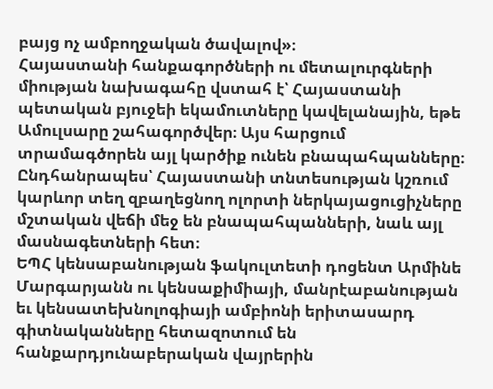բայց ոչ ամբողջական ծավալով»։
Հայաստանի հանքագործների ու մետալուրգների միության նախագահը վստահ է՝ Հայաստանի պետական բյուջեի եկամուտները կավելանային, եթե Ամուլսարը շահագործվեր։ Այս հարցում տրամագծորեն այլ կարծիք ունեն բնապահպանները։ Ընդհանրապես՝ Հայաստանի տնտեսության կշռում կարևոր տեղ զբաղեցնող ոլորտի ներկայացուցիչները մշտական վեճի մեջ են բնապահպանների, նաև այլ մասնագետների հետ։
ԵՊՀ կենսաբանության ֆակուլտետի դոցենտ Արմինե Մարգարյանն ու կենսաքիմիայի, մանրէաբանության եւ կենսատեխնոլոգիայի ամբիոնի երիտասարդ գիտնականները հետազոտում են հանքարդյունաբերական վայրերին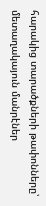հարակից տարածքների թափոնները՝ մետաղակայուն մանրէներ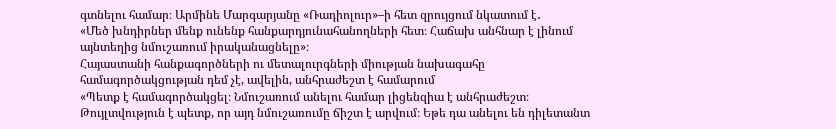գտնելու համար։ Արմինե Մարգարյանը «Ռադիոլուր»–ի հետ զրույցում նկատում է․
«Մեծ խնդիրներ մենք ունենք հանքարդյունահանողների հետ։ Հաճախ անհնար է լինում այնտեղից նմուշառում իրականացնելը»։
Հայաստանի հանքագործների ու մետալուրգների միության նախագահը համագործակցության դեմ չէ, ավելին, անհրաժեշտ է համարում
«Պետք է համագործակցել։ Նմուշառում անելու համար լիցենզիա է անհրաժեշտ։ Թույլտվություն է պետք, որ այդ նմուշառումը ճիշտ է արվում։ Եթե դա անելու են դիլետանտ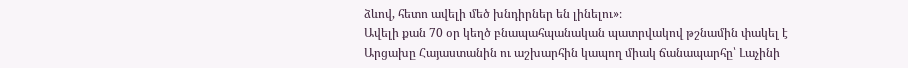ձևով, հետո ավելի մեծ խնդիրներ են լինելու»։
Ավելի քան 70 օր կեղծ բնապահպանական պատրվակով թշնամին փակել է Արցախը Հայաստանին ու աշխարհին կապող միակ ճանապարհը՝ Լաչինի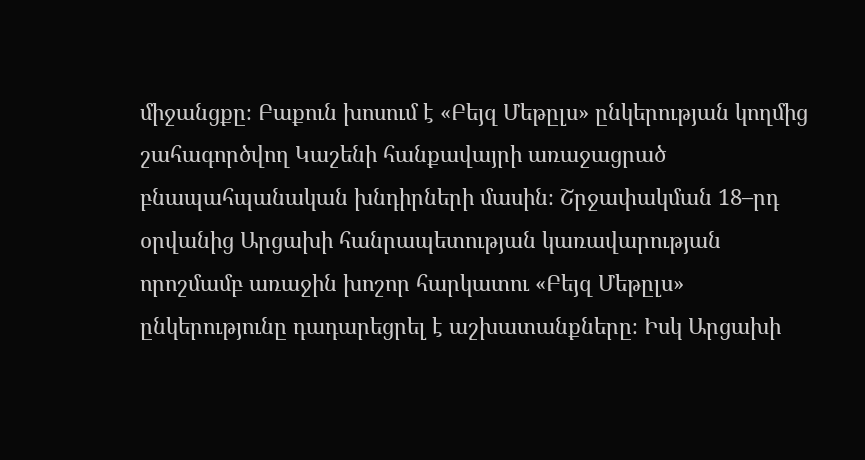միջանցքը։ Բաքուն խոսում է «Բեյզ Մեթըլս» ընկերության կողմից շահագործվող Կաշենի հանքավայրի առաջացրած բնապահպանական խնդիրների մասին։ Շրջափակման 18–րդ օրվանից Արցախի հանրապետության կառավարության որոշմամբ առաջին խոշոր հարկատու «Բեյզ Մեթըլս» ընկերությունը դադարեցրել է աշխատանքները։ Իսկ Արցախի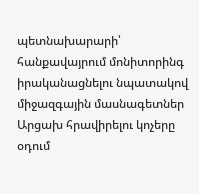պետնախարարի՝ հանքավայրում մոնիտորինգ իրականացնելու նպատակով միջազգային մասնագետներ Արցախ հրավիրելու կոչերը օդում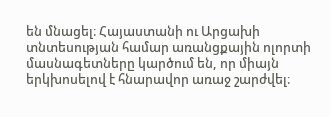են մնացել։ Հայաստանի ու Արցախի տնտեսության համար առանցքային ոլորտի մասնագետները կարծում են, որ միայն երկխոսելով է հնարավոր առաջ շարժվել։